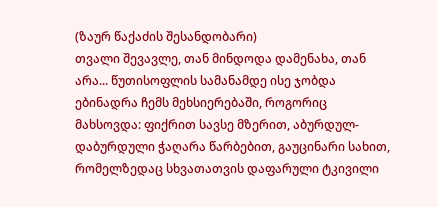(ზაურ წაქაძის შესანდობარი)
თვალი შევავლე, თან მინდოდა დამენახა, თან არა... წუთისოფლის სამანამდე ისე ჯობდა ებინადრა ჩემს მეხსიერებაში, როგორიც მახსოვდა: ფიქრით სავსე მზერით, აბურდულ-დაბურდული ჭაღარა წარბებით, გაუცინარი სახით, რომელზედაც სხვათათვის დაფარული ტკივილი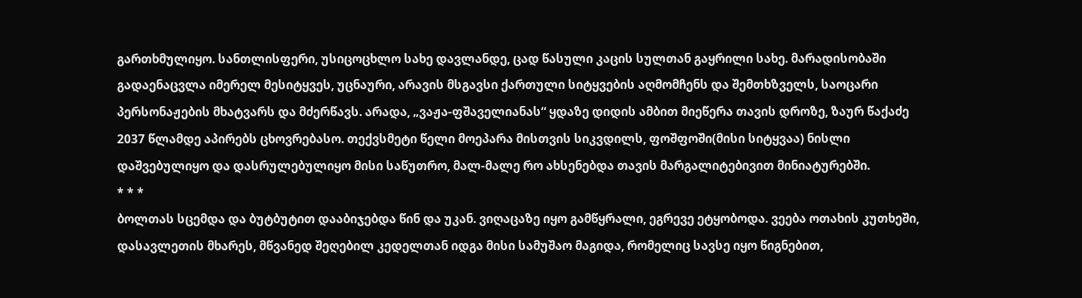გართხმულიყო. სანთლისფერი, უსიცოცხლო სახე დავლანდე, ცად წასული კაცის სულთან გაყრილი სახე. მარადისობაში გადაენაცვლა იმერელ მესიტყვეს, უცნაური, არავის მსგავსი ქართული სიტყვების აღმომჩენს და შემთხზველს, საოცარი პერსონაჟების მხატვარს და მძერწავს. არადა, „ვაჟა-ფშაველიანას“ ყდაზე დიდის ამბით მიეწერა თავის დროზე, ზაურ წაქაძე 2037 წლამდე აპირებს ცხოვრებასო. თექვსმეტი წელი მოეპარა მისთვის სიკვდილს, ფოშფოში(მისი სიტყვაა) ნისლი დაშვებულიყო და დასრულებულიყო მისი საწუთრო, მალ-მალე რო ახსენებდა თავის მარგალიტებივით მინიატურებში.
* * *
ბოლთას სცემდა და ბუტბუტით დააბიჯებდა წინ და უკან. ვიღაცაზე იყო გამწყრალი, ეგრევე ეტყობოდა. ვეება ოთახის კუთხეში, დასავლეთის მხარეს, მწვანედ შეღებილ კედელთან იდგა მისი სამუშაო მაგიდა, რომელიც სავსე იყო წიგნებით,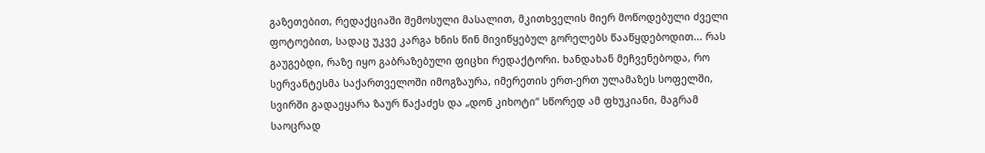გაზეთებით, რედაქციაში შემოსული მასალით, მკითხველის მიერ მოწოდებული ძველი ფოტოებით, სადაც უკვე კარგა ხნის წინ მივიწყებულ გორელებს წააწყდებოდით... რას გაუგებდი, რაზე იყო გაბრაზებული ფიცხი რედაქტორი. ხანდახან მეჩვენებოდა, რო სერვანტესმა საქართველოში იმოგზაურა, იმერეთის ერთ-ერთ ულამაზეს სოფელში, სვირში გადაეყარა ზაურ წაქაძეს და „დონ კიხოტი“ სწორედ ამ ფხუკიანი, მაგრამ საოცრად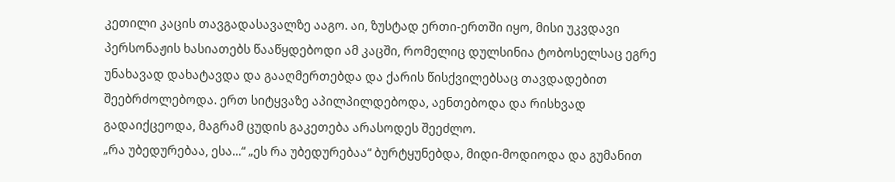კეთილი კაცის თავგადასავალზე ააგო. აი, ზუსტად ერთი-ერთში იყო, მისი უკვდავი პერსონაჟის ხასიათებს წააწყდებოდი ამ კაცში, რომელიც დულსინია ტობოსელსაც ეგრე უნახავად დახატავდა და გააღმერთებდა და ქარის წისქვილებსაც თავდადებით შეებრძოლებოდა. ერთ სიტყვაზე აპილპილდებოდა, აენთებოდა და რისხვად გადაიქცეოდა, მაგრამ ცუდის გაკეთება არასოდეს შეეძლო.
„რა უბედურებაა, ესა...“ „ეს რა უბედურებაა“ ბურტყუნებდა, მიდი-მოდიოდა და გუმანით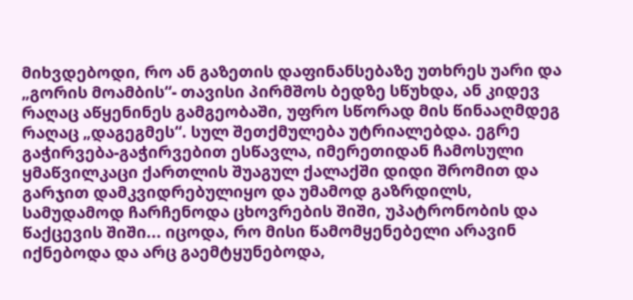მიხვდებოდი, რო ან გაზეთის დაფინანსებაზე უთხრეს უარი და „გორის მოამბის“- თავისი პირმშოს ბედზე სწუხდა, ან კიდევ რაღაც აწყენინეს გამგეობაში, უფრო სწორად მის წინააღმდეგ რაღაც „დაგეგმეს“. სულ შეთქმულება უტრიალებდა. ეგრე გაჭირვება-გაჭირვებით ესწავლა, იმერეთიდან ჩამოსული ყმაწვილკაცი ქართლის შუაგულ ქალაქში დიდი შრომით და გარჯით დამკვიდრებულიყო და უმამოდ გაზრდილს, სამუდამოდ ჩარჩენოდა ცხოვრების შიში, უპატრონობის და წაქცევის შიში... იცოდა, რო მისი წამომყენებელი არავინ იქნებოდა და არც გაემტყუნებოდა,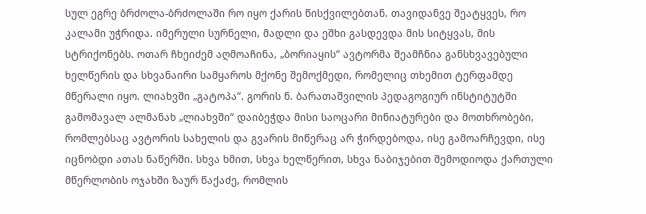სულ ეგრე ბრძოლა-ბრძოლაში რო იყო ქარის წისქვილებთან. თავიდანვე შეატყვეს, რო კალამი უჭრიდა. იმერული სურნელი, მადლი და ეშხი გასდევდა მის სიტყვას, მის სტრიქონებს. ოთარ ჩხეიძემ აღმოაჩინა, „ბორიაყის“ ავტორმა შეამჩნია განსხვავებული ხელწერის და სხვანაირი სამყაროს მქონე შემოქმედი, რომელიც თხემით ტერფამდე მწერალი იყო. ლიახვში „გატოპა“. გორის ნ. ბარათაშვილის პედაგოგიურ ინსტიტუტში გამომავალ ალმანახ „ლიახვში“ დაიბეჭდა მისი საოცარი მინიატურები და მოთხრობები, რომლებსაც ავტორის სახელის და გვარის მიწერაც არ ჭირდებოდა, ისე გამოარჩევდი, ისე იცნობდი ათას ნაწერში. სხვა ხმით, სხვა ხელწერით, სხვა ნაბიჯებით შემოდიოდა ქართული მწერლობის ოჯახში ზაურ წაქაძე, რომლის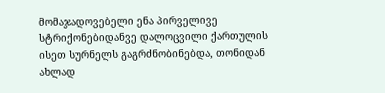მომაჯადოვებელი ენა პირველივე სტრიქონებიდანვე დალოცვილი ქართულის ისეთ სურნელს გაგრძნობინებდა, თონიდან ახლად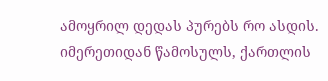ამოყრილ დედას პურებს რო ასდის. იმერეთიდან წამოსულს, ქართლის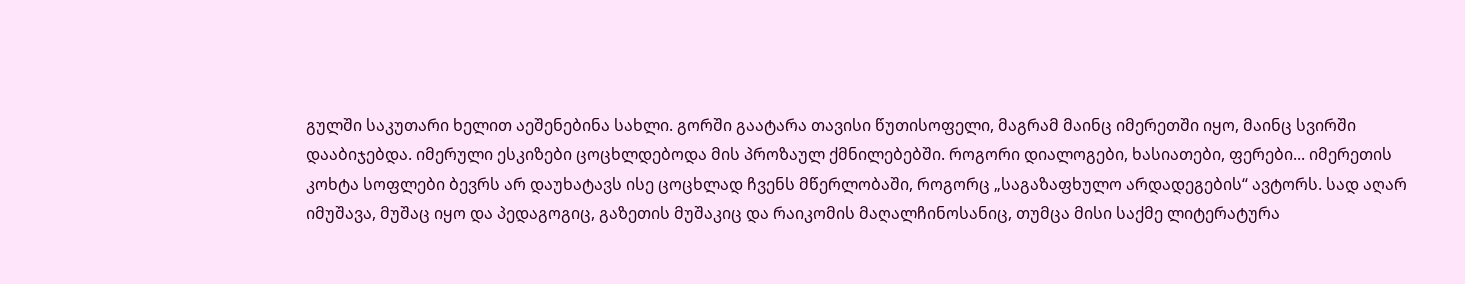გულში საკუთარი ხელით აეშენებინა სახლი. გორში გაატარა თავისი წუთისოფელი, მაგრამ მაინც იმერეთში იყო, მაინც სვირში დააბიჯებდა. იმერული ესკიზები ცოცხლდებოდა მის პროზაულ ქმნილებებში. როგორი დიალოგები, ხასიათები, ფერები... იმერეთის კოხტა სოფლები ბევრს არ დაუხატავს ისე ცოცხლად ჩვენს მწერლობაში, როგორც „საგაზაფხულო არდადეგების“ ავტორს. სად აღარ იმუშავა, მუშაც იყო და პედაგოგიც, გაზეთის მუშაკიც და რაიკომის მაღალჩინოსანიც, თუმცა მისი საქმე ლიტერატურა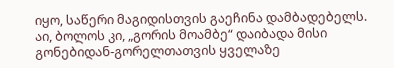იყო, საწერი მაგიდისთვის გაეჩინა დამბადებელს. აი, ბოლოს კი, „გორის მოამბე“ დაიბადა მისი გონებიდან-გორელთათვის ყველაზე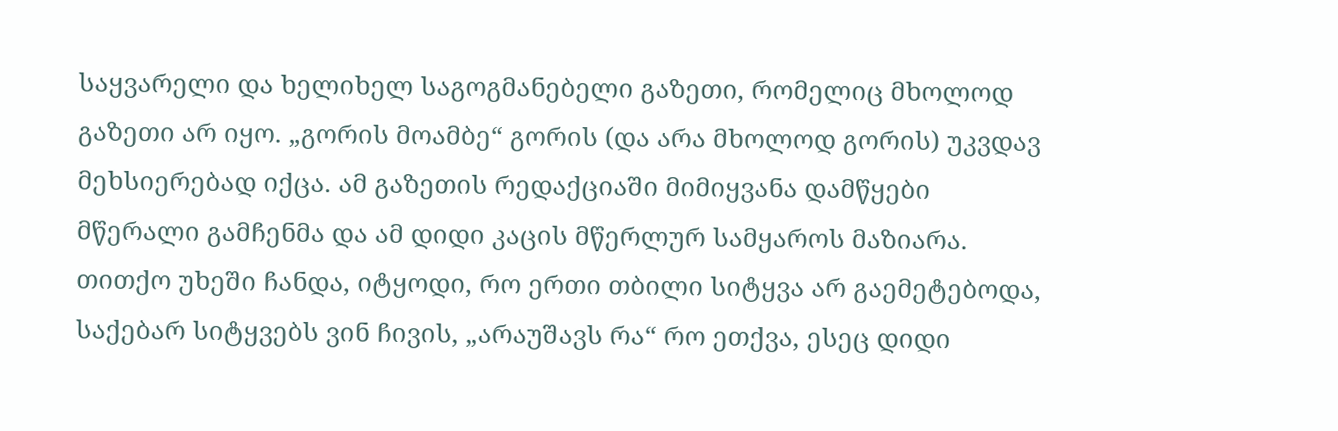საყვარელი და ხელიხელ საგოგმანებელი გაზეთი, რომელიც მხოლოდ გაზეთი არ იყო. „გორის მოამბე“ გორის (და არა მხოლოდ გორის) უკვდავ მეხსიერებად იქცა. ამ გაზეთის რედაქციაში მიმიყვანა დამწყები მწერალი გამჩენმა და ამ დიდი კაცის მწერლურ სამყაროს მაზიარა.
თითქო უხეში ჩანდა, იტყოდი, რო ერთი თბილი სიტყვა არ გაემეტებოდა, საქებარ სიტყვებს ვინ ჩივის, „არაუშავს რა“ რო ეთქვა, ესეც დიდი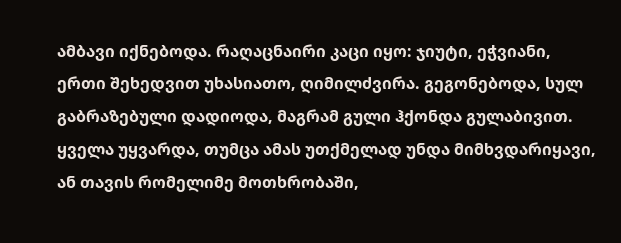ამბავი იქნებოდა. რაღაცნაირი კაცი იყო: ჯიუტი, ეჭვიანი, ერთი შეხედვით უხასიათო, ღიმილძვირა. გეგონებოდა, სულ გაბრაზებული დადიოდა, მაგრამ გული ჰქონდა გულაბივით. ყველა უყვარდა, თუმცა ამას უთქმელად უნდა მიმხვდარიყავი, ან თავის რომელიმე მოთხრობაში,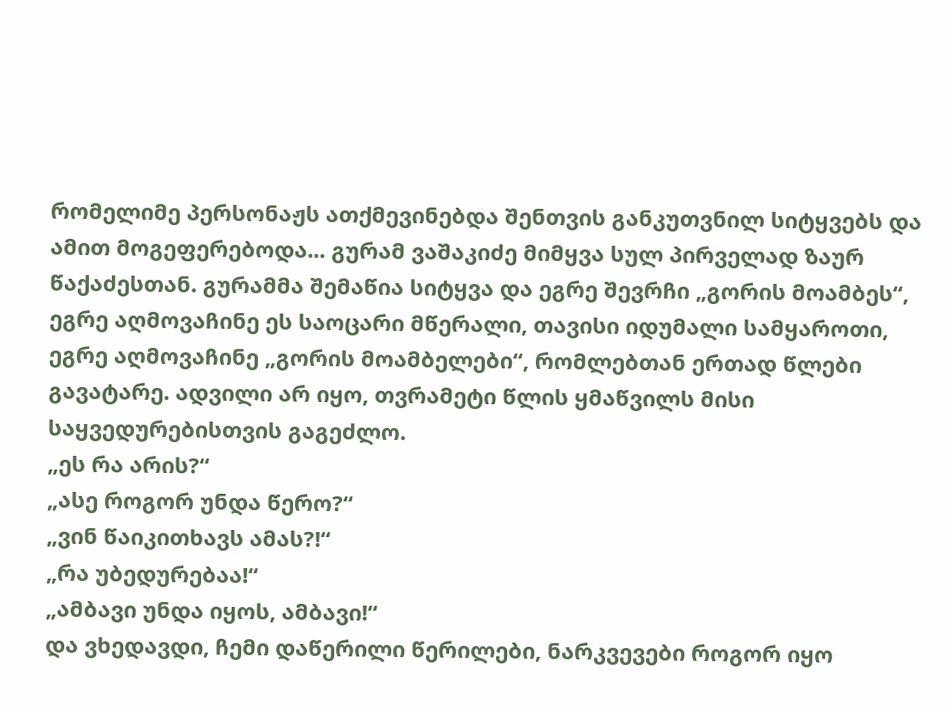რომელიმე პერსონაჟს ათქმევინებდა შენთვის განკუთვნილ სიტყვებს და ამით მოგეფერებოდა... გურამ ვაშაკიძე მიმყვა სულ პირველად ზაურ წაქაძესთან. გურამმა შემაწია სიტყვა და ეგრე შევრჩი „გორის მოამბეს“, ეგრე აღმოვაჩინე ეს საოცარი მწერალი, თავისი იდუმალი სამყაროთი, ეგრე აღმოვაჩინე „გორის მოამბელები“, რომლებთან ერთად წლები გავატარე. ადვილი არ იყო, თვრამეტი წლის ყმაწვილს მისი საყვედურებისთვის გაგეძლო.
„ეს რა არის?“
„ასე როგორ უნდა წერო?“
„ვინ წაიკითხავს ამას?!“
„რა უბედურებაა!“
„ამბავი უნდა იყოს, ამბავი!“
და ვხედავდი, ჩემი დაწერილი წერილები, ნარკვევები როგორ იყო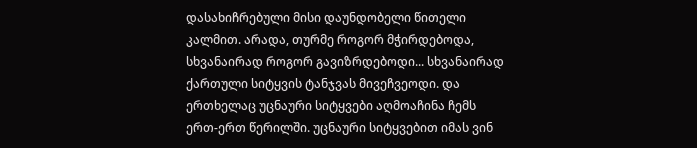დასახიჩრებული მისი დაუნდობელი წითელი კალმით. არადა, თურმე როგორ მჭირდებოდა, სხვანაირად როგორ გავიზრდებოდი... სხვანაირად ქართული სიტყვის ტანჯვას მივეჩვეოდი. და ერთხელაც უცნაური სიტყვები აღმოაჩინა ჩემს ერთ-ერთ წერილში. უცნაური სიტყვებით იმას ვინ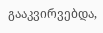გააკვირვებდა,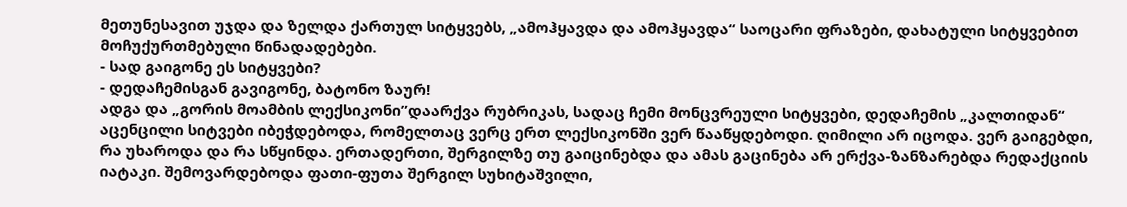მეთუნესავით უჯდა და ზელდა ქართულ სიტყვებს, „ამოჰყავდა და ამოჰყავდა“ საოცარი ფრაზები, დახატული სიტყვებით მოჩუქურთმებული წინადადებები.
- სად გაიგონე ეს სიტყვები?
- დედაჩემისგან გავიგონე, ბატონო ზაურ!
ადგა და „გორის მოამბის ლექსიკონი”დაარქვა რუბრიკას, სადაც ჩემი მონცვრეული სიტყვები, დედაჩემის „კალთიდან“ აცენცილი სიტვები იბეჭდებოდა, რომელთაც ვერც ერთ ლექსიკონში ვერ წააწყდებოდი. ღიმილი არ იცოდა. ვერ გაიგებდი, რა უხაროდა და რა სწყინდა. ერთადერთი, შერგილზე თუ გაიცინებდა და ამას გაცინება არ ერქვა-ზანზარებდა რედაქციის იატაკი. შემოვარდებოდა ფათი-ფუთა შერგილ სუხიტაშვილი,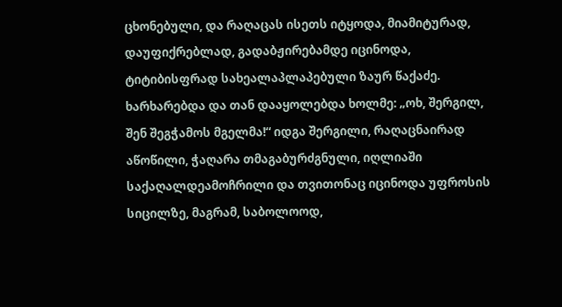ცხონებული, და რაღაცას ისეთს იტყოდა, მიამიტურად, დაუფიქრებლად, გადაბჟირებამდე იცინოდა, ტიტიბისფრად სახეალაპლაპებული ზაურ წაქაძე. ხარხარებდა და თან დააყოლებდა ხოლმე: „ოხ, შერგილ, შენ შეგჭამოს მგელმა!“ იდგა შერგილი, რაღაცნაირად აწოწილი, ჭაღარა თმაგაბურძგნული, იღლიაში საქაღალდეამოჩრილი და თვითონაც იცინოდა უფროსის სიცილზე, მაგრამ, საბოლოოდ,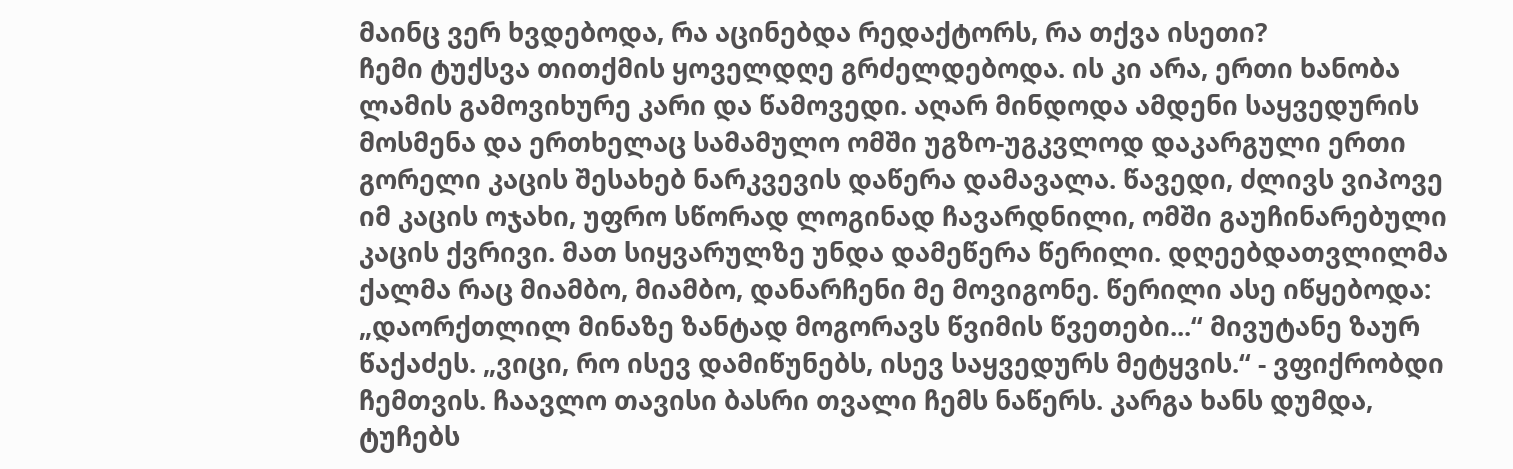მაინც ვერ ხვდებოდა, რა აცინებდა რედაქტორს, რა თქვა ისეთი?
ჩემი ტუქსვა თითქმის ყოველდღე გრძელდებოდა. ის კი არა, ერთი ხანობა ლამის გამოვიხურე კარი და წამოვედი. აღარ მინდოდა ამდენი საყვედურის მოსმენა და ერთხელაც სამამულო ომში უგზო-უგკვლოდ დაკარგული ერთი გორელი კაცის შესახებ ნარკვევის დაწერა დამავალა. წავედი, ძლივს ვიპოვე იმ კაცის ოჯახი, უფრო სწორად ლოგინად ჩავარდნილი, ომში გაუჩინარებული კაცის ქვრივი. მათ სიყვარულზე უნდა დამეწერა წერილი. დღეებდათვლილმა ქალმა რაც მიამბო, მიამბო, დანარჩენი მე მოვიგონე. წერილი ასე იწყებოდა: „დაორქთლილ მინაზე ზანტად მოგორავს წვიმის წვეთები...“ მივუტანე ზაურ წაქაძეს. „ვიცი, რო ისევ დამიწუნებს, ისევ საყვედურს მეტყვის.“ - ვფიქრობდი ჩემთვის. ჩაავლო თავისი ბასრი თვალი ჩემს ნაწერს. კარგა ხანს დუმდა, ტუჩებს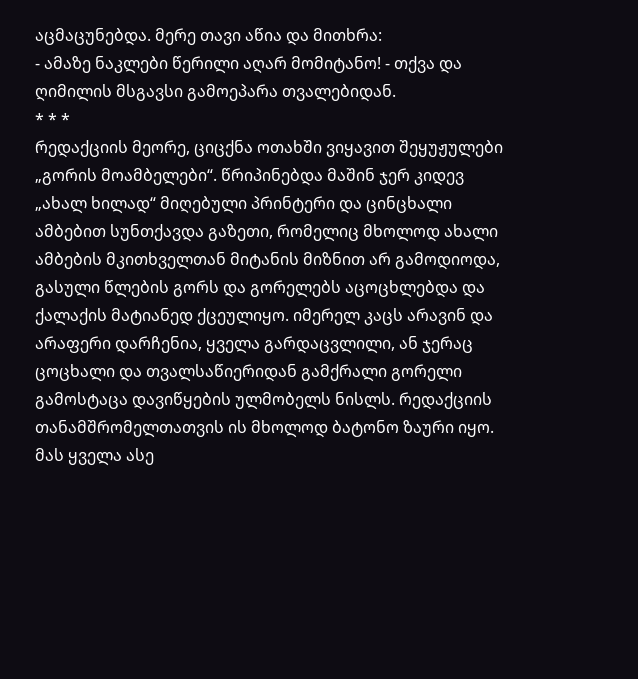აცმაცუნებდა. მერე თავი აწია და მითხრა:
- ამაზე ნაკლები წერილი აღარ მომიტანო! - თქვა და ღიმილის მსგავსი გამოეპარა თვალებიდან.
* * *
რედაქციის მეორე, ციცქნა ოთახში ვიყავით შეყუჟულები „გორის მოამბელები“. წრიპინებდა მაშინ ჯერ კიდევ „ახალ ხილად“ მიღებული პრინტერი და ცინცხალი ამბებით სუნთქავდა გაზეთი, რომელიც მხოლოდ ახალი ამბების მკითხველთან მიტანის მიზნით არ გამოდიოდა, გასული წლების გორს და გორელებს აცოცხლებდა და ქალაქის მატიანედ ქცეულიყო. იმერელ კაცს არავინ და არაფერი დარჩენია, ყველა გარდაცვლილი, ან ჯერაც ცოცხალი და თვალსაწიერიდან გამქრალი გორელი გამოსტაცა დავიწყების ულმობელს ნისლს. რედაქციის თანამშრომელთათვის ის მხოლოდ ბატონო ზაური იყო. მას ყველა ასე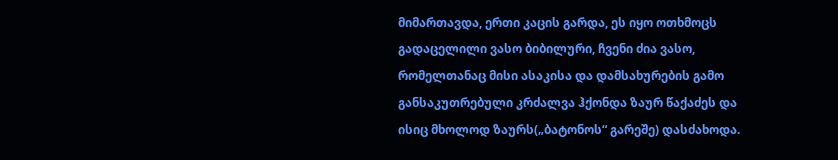მიმართავდა, ერთი კაცის გარდა, ეს იყო ოთხმოცს გადაცელილი ვასო ბიბილური, ჩვენი ძია ვასო, რომელთანაც მისი ასაკისა და დამსახურების გამო განსაკუთრებული კრძალვა ჰქონდა ზაურ წაქაძეს და ისიც მხოლოდ ზაურს(„ბატონოს“ გარეშე) დასძახოდა.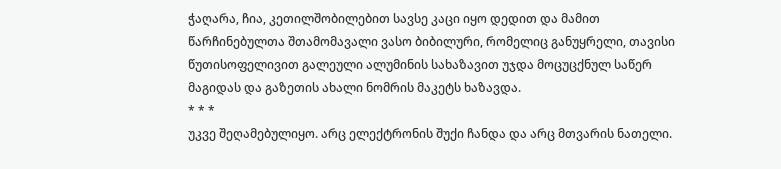ჭაღარა, ჩია, კეთილშობილებით სავსე კაცი იყო დედით და მამით წარჩინებულთა შთამომავალი ვასო ბიბილური, რომელიც განუყრელი, თავისი წუთისოფელივით გალეული ალუმინის სახაზავით უჯდა მოცუცქნულ საწერ მაგიდას და გაზეთის ახალი ნომრის მაკეტს ხაზავდა.
* * *
უკვე შეღამებულიყო. არც ელექტრონის შუქი ჩანდა და არც მთვარის ნათელი.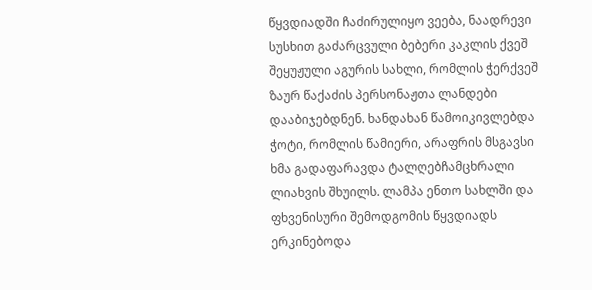წყვდიადში ჩაძირულიყო ვეება, ნაადრევი სუსხით გაძარცვული ბებერი კაკლის ქვეშ შეყუჟული აგურის სახლი, რომლის ჭერქვეშ ზაურ წაქაძის პერსონაჟთა ლანდები დააბიჯებდნენ. ხანდახან წამოიკივლებდა ჭოტი, რომლის წამიერი, არაფრის მსგავსი ხმა გადაფარავდა ტალღებჩამცხრალი ლიახვის შხუილს. ლამპა ენთო სახლში და ფხვენისური შემოდგომის წყვდიადს ერკინებოდა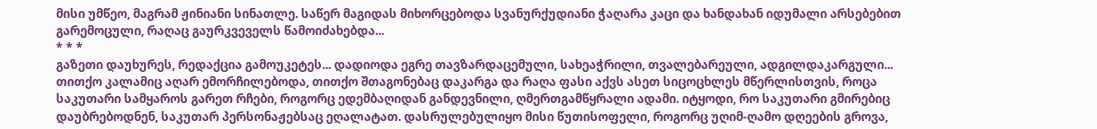მისი უმწეო, მაგრამ ჟინიანი სინათლე. საწერ მაგიდას მიხორცებოდა სვანურქუდიანი ჭაღარა კაცი და ხანდახან იდუმალი არსებებით გარემოცული, რაღაც გაურკვეველს წამოიძახებდა...
* * *
გაზეთი დაუხურეს, რედაქცია გამოუკეტეს... დადიოდა ეგრე თავზარდაცემული, სახეაჭრილი, თვალებარეული, ადგილდაკარგული... თითქო კალამიც აღარ ემორჩილებოდა, თითქო შთაგონებაც დაკარგა და რაღა ფასი აქვს ასეთ სიცოცხლეს მწერლისთვის, როცა საკუთარი სამყაროს გარეთ რჩები, როგორც ედემბაღიდან განდევნილი, ღმერთგამწყრალი ადამი. იტყოდი, რო საკუთარი გმირებიც დაუბრებოდნენ, საკუთარ პერსონაჟებსაც ეღალატათ. დასრულებულიყო მისი წუთისოფელი, როგორც უღიმ-ღამო დღეების გროვა,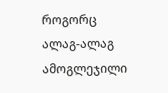როგორც ალაგ-ალაგ ამოგლეჯილი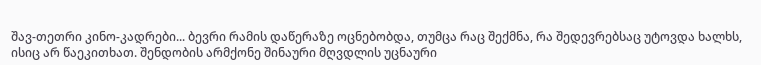შავ-თეთრი კინო-კადრები... ბევრი რამის დაწერაზე ოცნებობდა, თუმცა რაც შექმნა, რა შედევრებსაც უტოვდა ხალხს, ისიც არ წაეკითხათ. შენდობის არმქონე შინაური მღვდლის უცნაური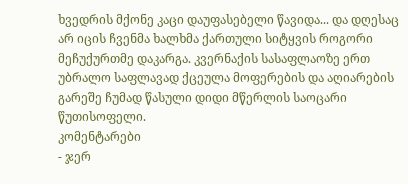ხვედრის მქონე კაცი დაუფასებელი წავიდა... და დღესაც არ იცის ჩვენმა ხალხმა ქართული სიტყვის როგორი მეჩუქურთმე დაკარგა. კვერნაქის სასაფლაოზე ერთ უბრალო საფლავად ქცეულა მოფერების და აღიარების გარეშე ჩუმად წასული დიდი მწერლის საოცარი წუთისოფელი.
კომენტარები
- ჯერ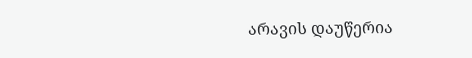არავის დაუწერია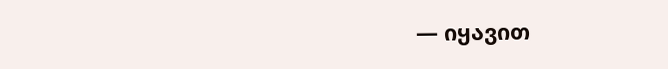— იყავით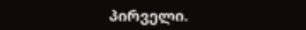პირველი.